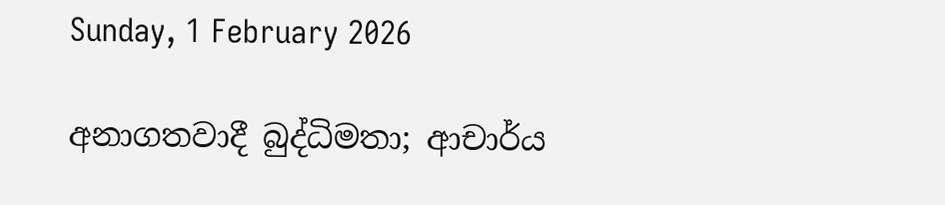Sunday, 1 February 2026

අනාගතවාදී බුද්ධිමතා; ආචාර්ය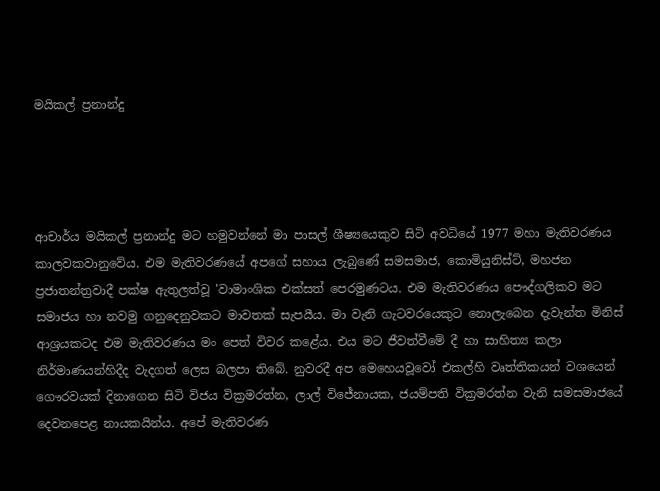මයිකල් ප්‍රනාන්දු




ආචාර්ය මයිකල් ප්‍රනාන්දු මට හමුවන්නේ මා පාසල් ශීෂ්‍යයෙකුව සිටි අවධියේ 1977 මහා මැතිවරණය කාලවකවානුවේය. එම මැතිවරණයේ අපගේ සහාය ලැබුණේ සමසමාජ, කොමියුනිස්ට්, මහජන ප්‍රජාතන්ත්‍රවාදී පක්ෂ ඇතුලත්වූ 'වාමාංශික එක්සත් පෙරමුණටය. එම මැතිවරණය පෞද්ගලිකව මට සමාජය හා නවමු ගනුදෙනුවකට මාවතක් සැපයීය. මා වැනි ගැටවරයෙකුට නොලැබෙන දැවැන්ත මිනිස් ආශ්‍රයකටද එම මැතිවරණය මං පෙත් විවර කළේය. එය මට ජීවත්වීමේ දී හා සාහිත්‍ය කලා නිර්මාණයන්හිදීද වැදගත් ලෙස බලපා තිබේ. නුවරදී අප මෙහෙයවූවෝ එකල්හි වෘත්තිකයන් වශයෙන් ගෞරවයක් දිනාගෙන සිටි විජය වික්‍රමරත්න, ලාල් විජේනායක, ජයම්පති වික්‍රමරත්න වැනි සමසමාජයේ දෙවනපෙළ නායකයින්ය. අපේ මැතිවරණ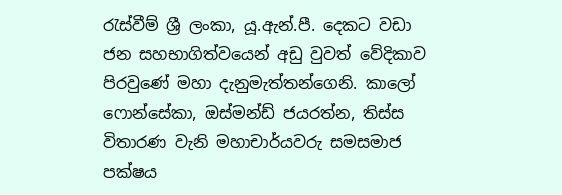රැස්වීම් ශ්‍රී ලංකා, යූ.ඇන්.පී. දෙකට වඩා ජන සහභාගිත්වයෙන් අඩු වුවත් වේදිකාව පිරවුණේ මහා දැනුමැත්තන්ගෙනි. කාලෝ ෆොන්සේකා, ඔස්මන්ඩ් ජයරත්න, තිස්ස විතාරණ වැනි මහාචාර්යවරු සමසමාජ පක්ෂය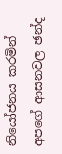නියෝජනය කරමින් අපගේ ආසනවල ඡන්ද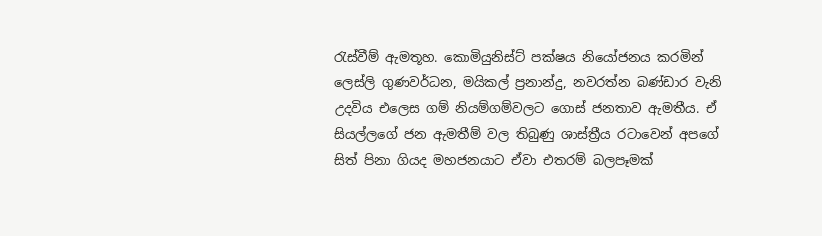රැස්වීම් ඇමතූහ. කොමියුනිස්ට් පක්ෂය නියෝජනය කරමින් ලෙස්ලි ගුණවර්ධන, මයිකල් ප්‍රනාන්දු, නවරත්න බණ්ඩාර වැනි උදවිය එලෙස ගම් නියම්ගම්වලට ගොස් ජනතාව ඇමතීය. ඒ සියල්ලගේ ජන ඇමතීම් වල තිබුණු ශාස්ත්‍රීය රටාවෙන් අපගේ සිත් පිනා ගියද මහජනයාට ඒවා එතරම් බලපෑමක්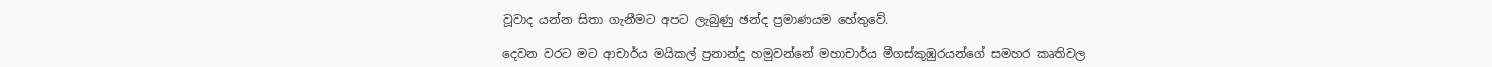වූවාද යන්න සිතා ගැනීමට අපට ලැබුණු ඡන්ද ප්‍රමාණයම හේතුවේ.

දෙවන වරට මට ආචාර්ය මයිකල් ප්‍රනාන්දු හමුවන්නේ මහාචාර්ය මීගස්කුඹුරයන්ගේ සමහර කෘතිවල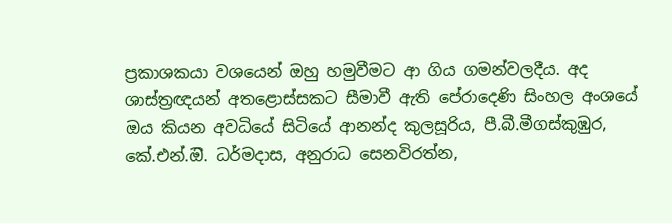ප්‍රකාශකයා වශයෙන් ඔහු හමුවීමට ආ ගිය ගමන්වලදීය. අද ශාස්ත්‍රඥයන් අතළොස්සකට සීමාවී ඇති පේරාදෙණි සිංහල අංශයේ ඔය කියන අවධියේ සිටියේ ආනන්ද කුලසූරිය, පී.බී.මීගස්කුඹුර, කේ.එන්.ඔි. ධර්මදාස, අනුරාධ සෙනවිරත්න,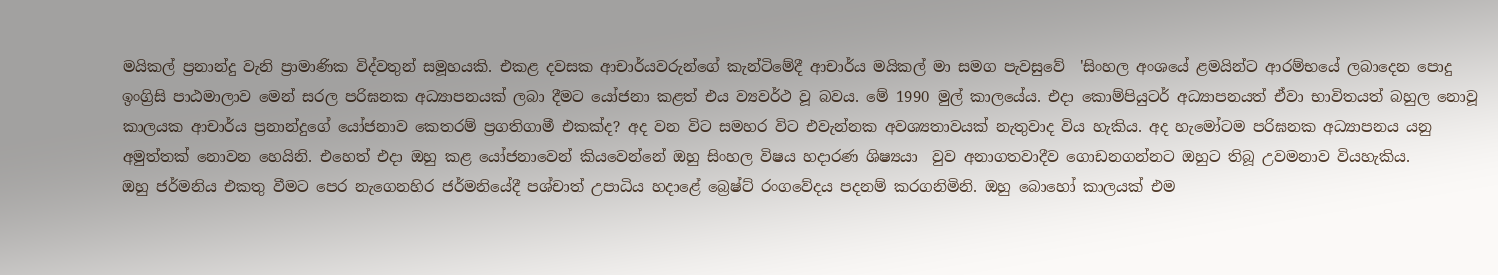මයිකල් ප්‍රනාන්දු වැනි ප්‍රාමාණික විද්වතුන් සමූහයකි. එකළ දවසක ආචාර්යවරුන්ගේ කැන්ටිමේදී ආචාර්ය මයිකල් මා සමග පැවසුවේ  'සිංහල අංශයේ ළමයින්ට ආරම්භයේ ලබාදෙන පොදු ඉංග්‍රිසි පාඨමාලාව මෙන් සරල පරිඝනක අධ්‍යාපනයක් ලබා දීමට යෝජනා කළත් එය ව්‍යවර්ථ වූ බවය. මේ 1990 මුල් කාලයේය. එදා කොම්පියුටර් අධ්‍යාපනයත් ඒවා භාවිතයත් බහුල නොවූ කාලයක ආචාර්ය ප්‍රනාන්දුගේ යෝජනාව කෙතරම් ප්‍රගතිගාමී එකක්ද? අද වන විට සමහර විට එවැන්නක අවශ්‍යතාවයක් නැතුවාද විය හැකිය. අද හැමෝටම පරිඝනක අධ්‍යාපනය යනු අමුත්තක් නොවන හෙයිනි. එහෙත් එදා ඔහු කළ යෝජනාවෙන් කියවෙන්නේ ඔහු සිංහල විෂය හදාරණ ශිෂ්‍යයා  වුව අනාගතවාදීව ගොඩනගන්නට ඔහුට තිබූ උවමනාව වියහැකිය.
ඔහු ජර්මනිය එකතු වීමට පෙර නැගෙනහිර ජර්මනියේදී පශ්චාත් උපාධිය හදාළේ බ්‍රෙෂ්ට් රංගවේදය පදනම් කරගනිමිනි. ඔහු බොහෝ කාලයක් එම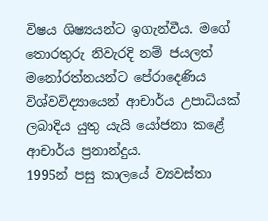විෂය ශිෂ්‍යයන්ට ඉගැන්වීය. මගේ තොරතුරු නිවැරදි නම් ජයලත් මනෝරත්නයන්ට පේරාදෙණිය විශ්වවිද්‍යායෙන් ආචාර්ය උපාධියක් ලබාදිය යුතු යැයි යෝජනා කළේ ආචාර්ය ප්‍රනාන්දුය.
1995න් පසු කාලයේ ව්‍යවස්තා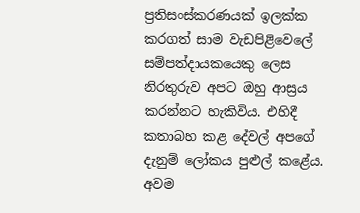ප්‍රතිසංස්කරණයක් ඉලක්ක කරගත් සාම වැඩපිළිවෙලේ සම්පත්දායකයෙකු ලෙස නිරතුරුව අපට ඔහු ආස්‍රය කරන්නට හැකිවිය. එහිදී කතාබහ කළ දේවල් අපගේ දැනුම් ලෝකය පුළුල් කළේය.
අවම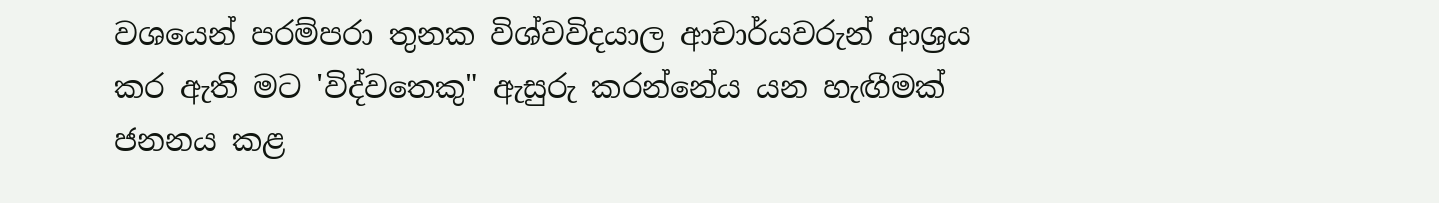වශයෙන් පරම්පරා තුනක විශ්වවිදයාල ආචාර්යවරුන් ආශ්‍රය කර ඇති මට 'විද්වතෙකු" ඇසුරු කරන්නේය යන හැඟීමක් ජනනය කළ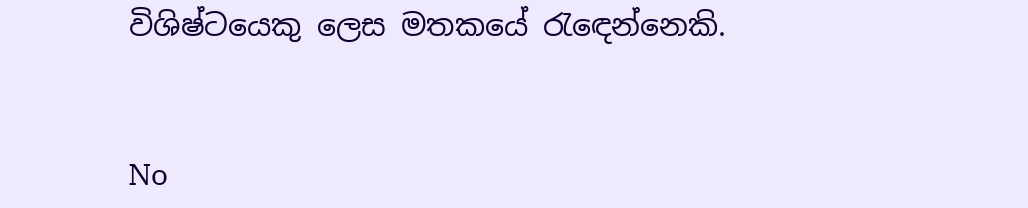විශිෂ්ටයෙකු ලෙස මතකයේ රැඳෙන්නෙකි.


No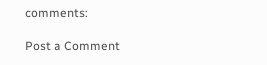comments:

Post a Comment